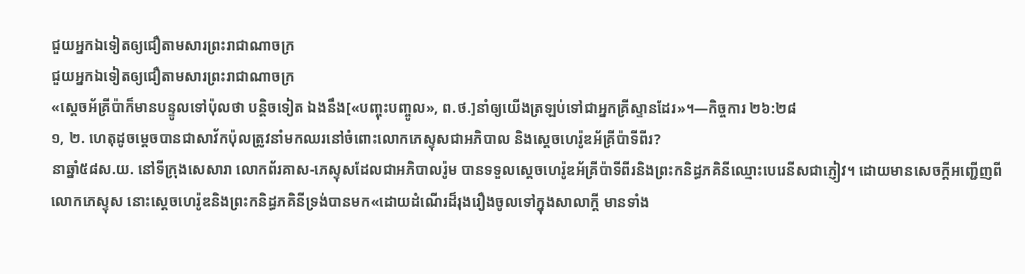ជួយអ្នកឯទៀតឲ្យជឿតាមសារព្រះរាជាណាចក្រ
ជួយអ្នកឯទៀតឲ្យជឿតាមសារព្រះរាជាណាចក្រ
«ស្តេចអ័គ្រីប៉ាក៏មានបន្ទូលទៅប៉ុលថា បន្ដិចទៀត ឯងនឹង[«បញ្ចុះបញ្ចូល», ព.ថ.]នាំឲ្យយើងត្រឡប់ទៅជាអ្នកគ្រីស្ទានដែរ»។—កិច្ចការ ២៦:២៨
១, ២. ហេតុដូចម្ដេចបានជាសាវ័កប៉ុលត្រូវនាំមកឈរនៅចំពោះលោកភេស្ទុសជាអភិបាល និងស្តេចហេរ៉ូឌអ័គ្រីប៉ាទីពីរ?
នាឆ្នាំ៥៨ស.យ. នៅទីក្រុងសេសារា លោកព័រគាស-ភេស្ទុសដែលជាអភិបាលរ៉ូម បានទទួលស្តេចហេរ៉ូឌអ័គ្រីប៉ាទីពីរនិងព្រះកនិដ្ធភគិនីឈ្មោះបេរេនីសជាភ្ញៀវ។ ដោយមានសេចក្ដីអញ្ជើញពីលោកភេស្ទុស នោះស្តេចហេរ៉ូឌនិងព្រះកនិដ្ធភគិនីទ្រង់បានមក«ដោយដំណើរដ៏រុងរឿងចូលទៅក្នុងសាលាក្ដី មានទាំង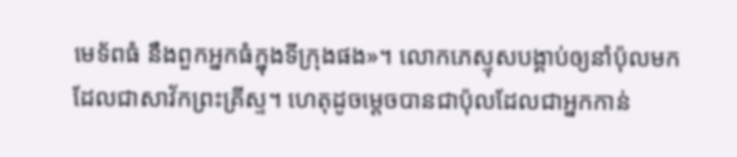មេទ័ពធំ នឹងពួកអ្នកធំក្នុងទីក្រុងផង»។ លោកភេស្ទុសបង្គាប់ឲ្យនាំប៉ុលមកដែលជាសាវ័កព្រះគ្រីស្ទ។ ហេតុដូចម្ដេចបានជាប៉ុលដែលជាអ្នកកាន់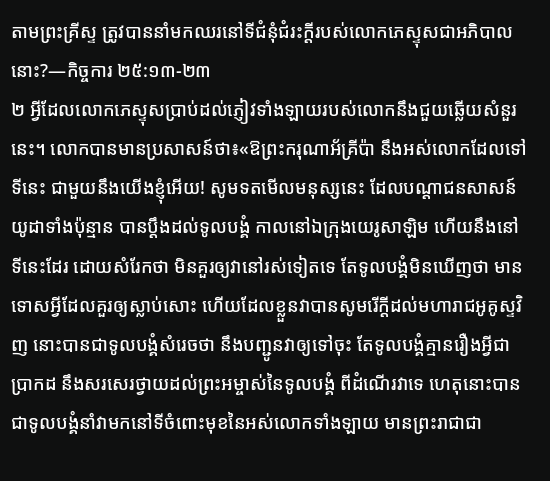តាមព្រះគ្រីស្ទ ត្រូវបាននាំមកឈរនៅទីជំនុំជំរះក្ដីរបស់លោកភេស្ទុសជាអភិបាលនោះ?—កិច្ចការ ២៥:១៣-២៣
២ អ្វីដែលលោកភេស្ទុសប្រាប់ដល់ភ្ញៀវទាំងឡាយរបស់លោកនឹងជួយឆ្លើយសំនួរនេះ។ លោកបានមានប្រសាសន៍ថា៖«ឱព្រះករុណាអ័គ្រីប៉ា នឹងអស់លោកដែលទៅទីនេះ ជាមួយនឹងយើងខ្ញុំអើយ! សូមទតមើលមនុស្សនេះ ដែលបណ្ដាជនសាសន៍យូដាទាំងប៉ុន្មាន បានប្ដឹងដល់ទូលបង្គំ កាលនៅឯក្រុងយេរូសាឡិម ហើយនឹងនៅទីនេះដែរ ដោយសំរែកថា មិនគួរឲ្យវានៅរស់ទៀតទេ តែទូលបង្គំមិនឃើញថា មានទោសអ្វីដែលគួរឲ្យស្លាប់សោះ ហើយដែលខ្លួនវាបានសូមរើក្ដីដល់មហារាជអូគូស្ទវិញ នោះបានជាទូលបង្គំសំរេចថា នឹងបញ្ជូនវាឲ្យទៅចុះ តែទូលបង្គំគ្មានរឿងអ្វីជាប្រាកដ នឹងសរសេរថ្វាយដល់ព្រះអម្ចាស់នៃទូលបង្គំ ពីដំណើរវាទេ ហេតុនោះបានជាទូលបង្គំនាំវាមកនៅទីចំពោះមុខនៃអស់លោកទាំងឡាយ មានព្រះរាជាជា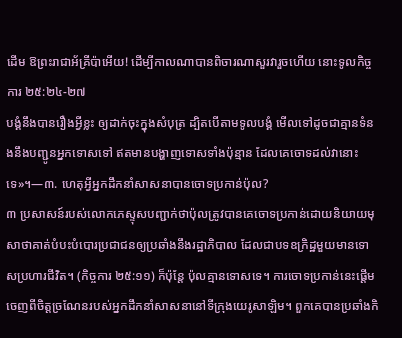ដើម ឱព្រះរាជាអ័គ្រីប៉ាអើយ! ដើម្បីកាលណាបានពិចារណាសួរវារួចហើយ នោះទូលកិច្ចការ ២៥:២៤-២៧
បង្គំនឹងបានរឿងអ្វីខ្លះ ឲ្យដាក់ចុះក្នុងសំបុត្រ ដ្បិតបើតាមទូលបង្គំ មើលទៅដូចជាគ្មានទំនងនឹងបញ្ជូនអ្នកទោសទៅ ឥតមានបង្ហាញទោសទាំងប៉ុន្មាន ដែលគេចោទដល់វានោះទេ»។—៣. ហេតុអ្វីអ្នកដឹកនាំសាសនាបានចោទប្រកាន់ប៉ុល?
៣ ប្រសាសន៍របស់លោកភេស្ទុសបញ្ជាក់ថាប៉ុលត្រូវបានគេចោទប្រកាន់ដោយនិយាយមុសាថាគាត់បំបះបំបោរប្រជាជនឲ្យប្រឆាំងនឹងរដ្ឋាភិបាល ដែលជាបទឧក្រិដ្ឋមួយមានទោសប្រហារជីវិត។ (កិច្ចការ ២៥:១១) ក៏ប៉ុន្តែ ប៉ុលគ្មានទោសទេ។ ការចោទប្រកាន់នេះផ្ដើមចេញពីចិត្តច្រណែនរបស់អ្នកដឹកនាំសាសនានៅទីក្រុងយេរូសាឡិម។ ពួកគេបានប្រឆាំងកិ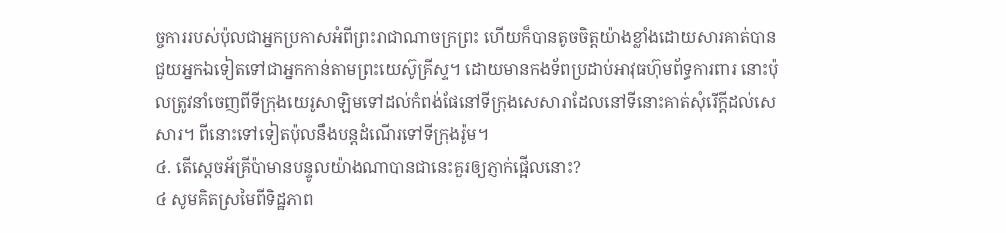ច្ចការរបស់ប៉ុលជាអ្នកប្រកាសអំពីព្រះរាជាណាចក្រព្រះ ហើយក៏បានតូចចិត្តយ៉ាងខ្លាំងដោយសារគាត់បានជួយអ្នកឯទៀតទៅជាអ្នកកាន់តាមព្រះយេស៊ូគ្រីស្ទ។ ដោយមានកងទ័ពប្រដាប់អាវុធហ៊ុមព័ទ្ធការពារ នោះប៉ុលត្រូវនាំចេញពីទីក្រុងយេរូសាឡិមទៅដល់កំពង់ផែនៅទីក្រុងសេសារាដែលនៅទីនោះគាត់សុំរើក្ដីដល់សេសារ។ ពីនោះទៅទៀតប៉ុលនឹងបន្តដំណើរទៅទីក្រុងរ៉ូម។
៤. តើស្តេចអ័គ្រីប៉ាមានបន្ទូលយ៉ាងណាបានជានេះគួរឲ្យភ្ញាក់ផ្អើលនោះ?
៤ សូមគិតស្រមៃពីទិដ្ឋភាព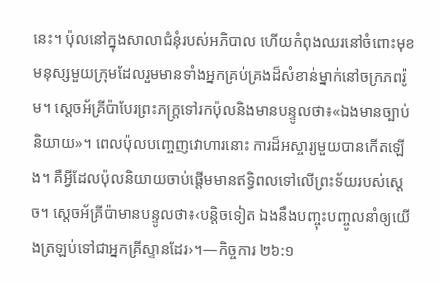នេះ។ ប៉ុលនៅក្នុងសាលាជំនុំរបស់អភិបាល ហើយកំពុងឈរនៅចំពោះមុខមនុស្សមួយក្រុមដែលរួមមានទាំងអ្នកគ្រប់គ្រងដ៏សំខាន់ម្នាក់នៅចក្រភពរ៉ូម។ ស្តេចអ័គ្រីប៉ាបែរព្រះភក្ដ្រទៅរកប៉ុលនិងមានបន្ទូលថា៖«ឯងមានច្បាប់និយាយ»។ ពេលប៉ុលបញ្ចេញវោហារនោះ ការដ៏អស្ចារ្យមួយបានកើតឡើង។ គឺអ្វីដែលប៉ុលនិយាយចាប់ផ្ដើមមានឥទ្ធិពលទៅលើព្រះទ័យរបស់ស្តេច។ ស្តេចអ័គ្រីប៉ាមានបន្ទូលថា៖‹បន្ដិចទៀត ឯងនឹងបញ្ចុះបញ្ចូលនាំឲ្យយើងត្រឡប់ទៅជាអ្នកគ្រីស្ទានដែរ›។—កិច្ចការ ២៦:១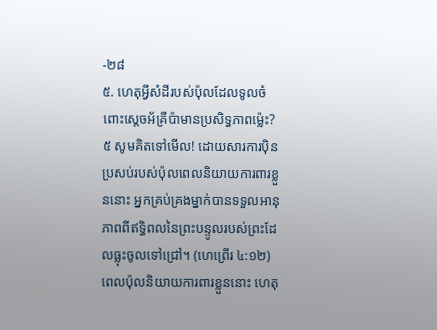-២៨
៥. ហេតុអ្វីសំដីរបស់ប៉ុលដែលទូលចំពោះស្តេចអ័គ្រីប៉ាមានប្រសិទ្ធភាពម្ល៉េះ?
៥ សូមគិតទៅមើល! ដោយសារការប៉ិនប្រសប់របស់ប៉ុលពេលនិយាយការពារខ្លួននោះ អ្នកគ្រប់គ្រងម្នាក់បានទទួលអានុភាពពីឥទ្ធិពលនៃព្រះបន្ទូលរបស់ព្រះដែលធ្លុះចូលទៅជ្រៅ។ (ហេព្រើរ ៤:១២) ពេលប៉ុលនិយាយការពារខ្លួននោះ ហេតុ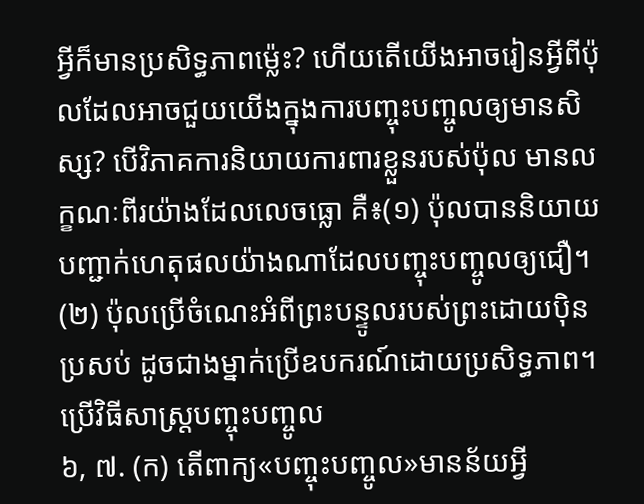អ្វីក៏មានប្រសិទ្ធភាពម្ល៉េះ? ហើយតើយើងអាចរៀនអ្វីពីប៉ុលដែលអាចជួយយើងក្នុងការបញ្ចុះបញ្ចូលឲ្យមានសិស្ស? បើវិភាគការនិយាយការពារខ្លួនរបស់ប៉ុល មានលក្ខណៈពីរយ៉ាងដែលលេចធ្លោ គឺ៖(១) ប៉ុលបាននិយាយបញ្ជាក់ហេតុផលយ៉ាងណាដែលបញ្ចុះបញ្ចូលឲ្យជឿ។ (២) ប៉ុលប្រើចំណេះអំពីព្រះបន្ទូលរបស់ព្រះដោយប៉ិនប្រសប់ ដូចជាងម្នាក់ប្រើឧបករណ៍ដោយប្រសិទ្ធភាព។
ប្រើវិធីសាស្ត្របញ្ចុះបញ្ចូល
៦, ៧. (ក) តើពាក្យ«បញ្ចុះបញ្ចូល»មានន័យអ្វី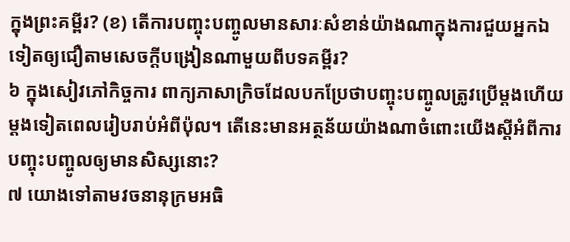ក្នុងព្រះគម្ពីរ? (ខ) តើការបញ្ចុះបញ្ចូលមានសារៈសំខាន់យ៉ាងណាក្នុងការជួយអ្នកឯទៀតឲ្យជឿតាមសេចក្ដីបង្រៀនណាមួយពីបទគម្ពីរ?
៦ ក្នុងសៀវភៅកិច្ចការ ពាក្យភាសាក្រិចដែលបកប្រែថាបញ្ចុះបញ្ចូលត្រូវប្រើម្ដងហើយម្ដងទៀតពេលរៀបរាប់អំពីប៉ុល។ តើនេះមានអត្ថន័យយ៉ាងណាចំពោះយើងស្តីអំពីការបញ្ចុះបញ្ចូលឲ្យមានសិស្សនោះ?
៧ យោងទៅតាមវចនានុក្រមអធិ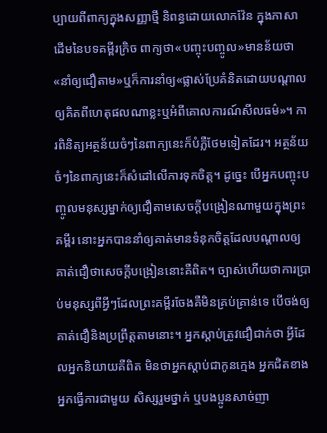ប្បាយពីពាក្យក្នុងសញ្ញាថ្មី និពន្ធដោយលោកវ៉ែន ក្នុងភាសាដើមនៃបទគម្ពីរក្រិច ពាក្យថា«បញ្ចុះបញ្ចូល»មានន័យថា«នាំឲ្យជឿតាម»ឬក៏ការនាំឲ្យ«ផ្លាស់ប្រែគំនិតដោយបណ្ដាលឲ្យគិតពីហេតុផលណាខ្លះឬអំពីគោលការណ៍សីលធម៌»។ ការពិនិត្យអត្ថន័យចំៗនៃពាក្យនេះក៏បំភ្លឺថែមទៀតដែរ។ អត្ថន័យចំៗនៃពាក្យនេះក៏សំដៅលើការទុកចិត្ត។ ដូច្នេះ បើអ្នកបញ្ចុះបញ្ចូលមនុស្សម្នាក់ឲ្យជឿតាមសេចក្ដីបង្រៀនណាមួយក្នុងព្រះគម្ពីរ នោះអ្នកបាននាំឲ្យគាត់មានទំនុកចិត្តដែលបណ្ដាលឲ្យគាត់ជឿថាសេចក្ដីបង្រៀននោះគឺពិត។ ច្បាស់ហើយថាការប្រាប់មនុស្សពីអ្វីៗដែលព្រះគម្ពីរចែងគឺមិនគ្រប់គ្រាន់ទេ បើចង់ឲ្យគាត់ជឿនិងប្រព្រឹត្តតាមនោះ។ អ្នកស្ដាប់ត្រូវជឿជាក់ថា អ្វីដែលអ្នកនិយាយគឺពិត មិនថាអ្នកស្ដាប់ជាកូនក្មេង អ្នកជិតខាង អ្នកធ្វើការជាមួយ សិស្សរួមថ្នាក់ ឬបងប្អូនសាច់ញា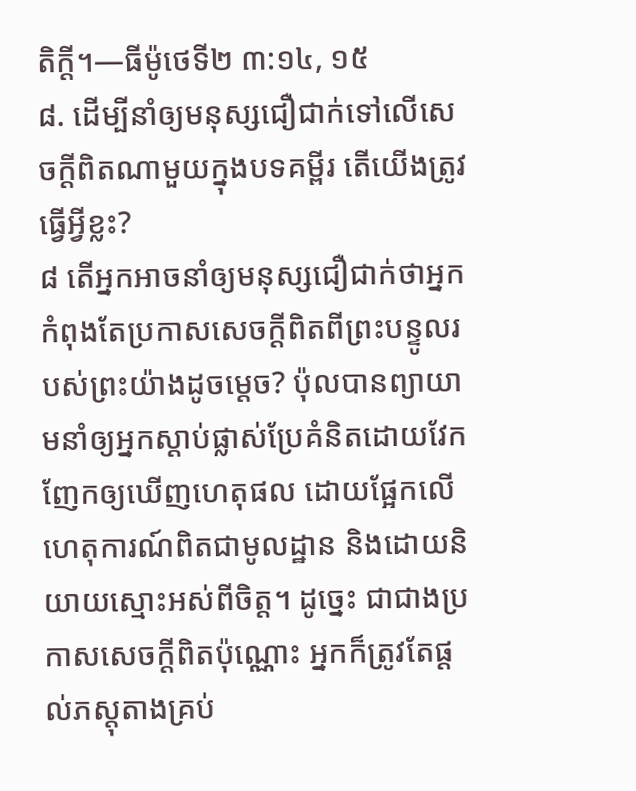តិក្ដី។—ធីម៉ូថេទី២ ៣:១៤, ១៥
៨. ដើម្បីនាំឲ្យមនុស្សជឿជាក់ទៅលើសេចក្ដីពិតណាមួយក្នុងបទគម្ពីរ តើយើងត្រូវធ្វើអ្វីខ្លះ?
៨ តើអ្នកអាចនាំឲ្យមនុស្សជឿជាក់ថាអ្នកកំពុងតែប្រកាសសេចក្ដីពិតពីព្រះបន្ទូលរបស់ព្រះយ៉ាងដូចម្ដេច? ប៉ុលបានព្យាយាមនាំឲ្យអ្នកស្ដាប់ផ្លាស់ប្រែគំនិតដោយវែកញែកឲ្យឃើញហេតុផល ដោយផ្អែកលើហេតុការណ៍ពិតជាមូលដ្ឋាន និងដោយនិយាយស្មោះអស់ពីចិត្ត។ ដូច្នេះ ជាជាងប្រកាសសេចក្ដីពិតប៉ុណ្ណោះ អ្នកក៏ត្រូវតែផ្ដល់ភស្តុតាងគ្រប់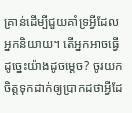គ្រាន់ដើម្បីជួយគាំទ្រអ្វីដែលអ្នកនិយាយ។ តើអ្នកអាចធ្វើដូច្នេះយ៉ាងដូចម្ដេច? ចូរយកចិត្តទុកដាក់ឲ្យប្រាកដថាអ្វីដែ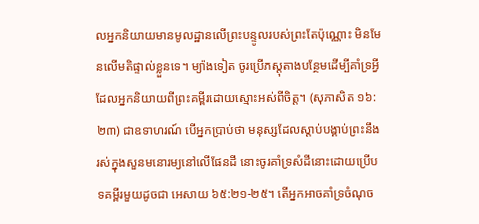លអ្នកនិយាយមានមូលដ្ឋានលើព្រះបន្ទូលរបស់ព្រះតែប៉ុណ្ណោះ មិនមែនលើមតិផ្ទាល់ខ្លួនទេ។ ម្យ៉ាងទៀត ចូរប្រើភស្តុតាងបន្ថែមដើម្បីគាំទ្រអ្វីដែលអ្នកនិយាយពីព្រះគម្ពីរដោយស្មោះអស់ពីចិត្ត។ (សុភាសិត ១៦:២៣) ជាឧទាហរណ៍ បើអ្នកប្រាប់ថា មនុស្សដែលស្ដាប់បង្គាប់ព្រះនឹងរស់ក្នុងសួនមនោរម្យនៅលើផែនដី នោះចូរគាំទ្រសំដីនោះដោយប្រើបទគម្ពីរមួយដូចជា អេសាយ ៦៥:២១-២៥។ តើអ្នកអាចគាំទ្រចំណុច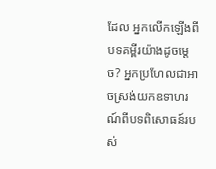ដែល អ្នកលើកឡើងពីបទគម្ពីរយ៉ាងដូចម្ដេច? អ្នកប្រហែលជាអាចស្រង់យកឧទាហរណ៍ពីបទពិសោធន៍របស់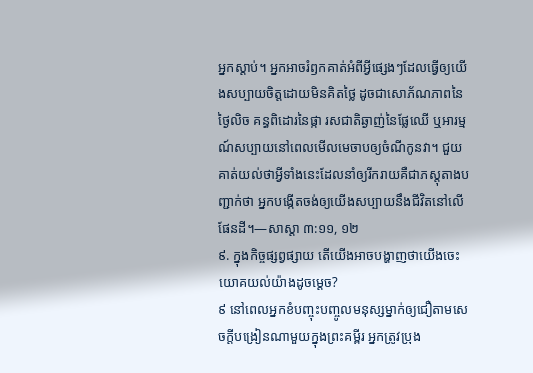អ្នកស្ដាប់។ អ្នកអាចរំឭកគាត់អំពីអ្វីផ្សេងៗដែលធ្វើឲ្យយើងសប្បាយចិត្តដោយមិនគិតថ្លៃ ដូចជាសោភ័ណភាពនៃថ្ងៃលិច គន្ធពិដោរនៃផ្កា រសជាតិឆ្ងាញ់នៃផ្លែឈើ ឬអារម្មណ៍សប្បាយនៅពេលមើលមេចាបឲ្យចំណីកូនវា។ ជួយគាត់យល់ថាអ្វីទាំងនេះដែលនាំឲ្យរីករាយគឺជាភស្តុតាងបញ្ជាក់ថា អ្នកបង្កើតចង់ឲ្យយើងសប្បាយនឹងជីវិតនៅលើផែនដី។—សាស្ដា ៣:១១, ១២
៩. ក្នុងកិច្ចផ្សព្វផ្សាយ តើយើងអាចបង្ហាញថាយើងចេះយោគយល់យ៉ាងដូចម្ដេច?
៩ នៅពេលអ្នកខំបញ្ចុះបញ្ចូលមនុស្សម្នាក់ឲ្យជឿតាមសេចក្ដីបង្រៀនណាមួយក្នុងព្រះគម្ពីរ អ្នកត្រូវប្រុង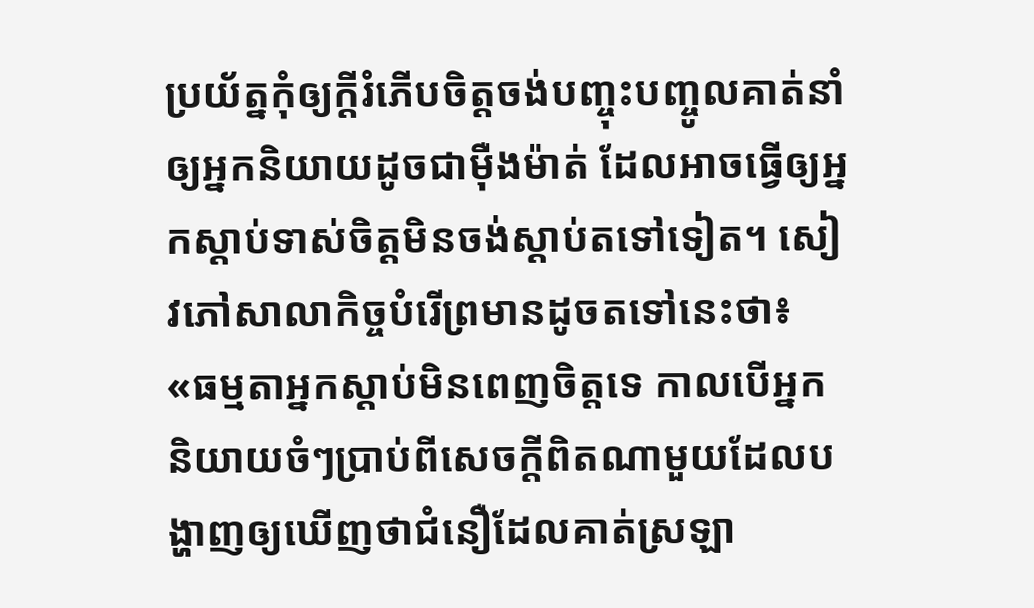ប្រយ័ត្នកុំឲ្យក្ដីរំភើបចិត្តចង់បញ្ចុះបញ្ចូលគាត់នាំឲ្យអ្នកនិយាយដូចជាម៉ឺងម៉ាត់ ដែលអាចធ្វើឲ្យអ្នកស្ដាប់ទាស់ចិត្តមិនចង់ស្ដាប់តទៅទៀត។ សៀវភៅសាលាកិច្ចបំរើព្រមានដូចតទៅនេះថា៖ «ធម្មតាអ្នកស្ដាប់មិនពេញចិត្តទេ កាលបើអ្នកនិយាយចំៗប្រាប់ពីសេចក្ដីពិតណាមួយដែលបង្ហាញឲ្យឃើញថាជំនឿដែលគាត់ស្រឡា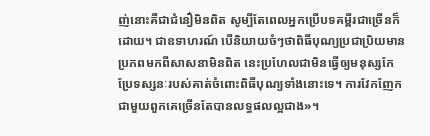ញ់នោះគឺជាជំនឿមិនពិត សូម្បីតែពេលអ្នកប្រើបទគម្ពីរជាច្រើនក៏ដោយ។ ជាឧទាហរណ៍ បើនិយាយចំៗថាពិធីបុណ្យប្រជាប្រិយមានប្រភពមកពីសាសនាមិនពិត នេះប្រហែលជាមិនធ្វើឲ្យមនុស្សកែប្រែទស្សនៈរបស់គាត់ចំពោះពិធីបុណ្យទាំងនោះទេ។ ការវែកញែកជាមួយពួកគេច្រើនតែបានលទ្ធផលល្អជាង»។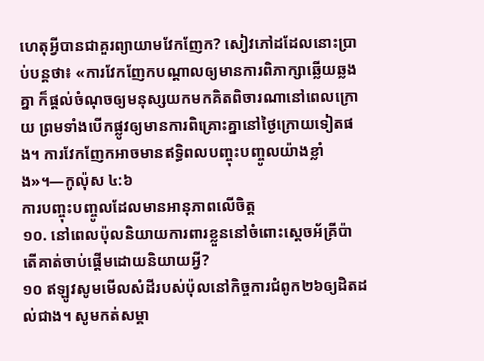ហេតុអ្វីបានជាគួរព្យាយាមវែកញែក? សៀវភៅដដែលនោះប្រាប់បន្តថា៖ «ការវែកញែកបណ្ដាលឲ្យមានការពិភាក្សាឆ្លើយឆ្លងគ្នា ក៏ផ្ដល់ចំណុចឲ្យមនុស្សយកមកគិតពិចារណានៅពេលក្រោយ ព្រមទាំងបើកផ្លូវឲ្យមានការពិគ្រោះគ្នានៅថ្ងៃក្រោយទៀតផង។ ការវែកញែកអាចមានឥទ្ធិពលបញ្ចុះបញ្ចូលយ៉ាងខ្លាំង»។—កូល៉ុស ៤:៦
ការបញ្ចុះបញ្ចូលដែលមានអានុភាពលើចិត្ត
១០. នៅពេលប៉ុលនិយាយការពារខ្លួននៅចំពោះស្តេចអ័គ្រីប៉ា តើគាត់ចាប់ផ្ដើមដោយនិយាយអ្វី?
១០ ឥឡូវសូមមើលសំដីរបស់ប៉ុលនៅកិច្ចការជំពូក២៦ឲ្យដិតដល់ជាង។ សូមកត់សម្គា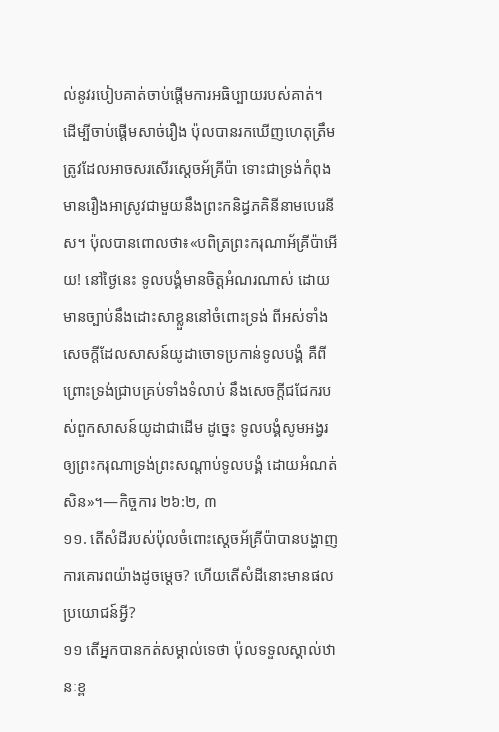ល់នូវរបៀបគាត់ចាប់ផ្ដើមការអធិប្បាយរបស់គាត់។ ដើម្បីចាប់ផ្ដើមសាច់រឿង ប៉ុលបានរកឃើញហេតុត្រឹមត្រូវដែលអាចសរសើរស្តេចអ័គ្រីប៉ា ទោះជាទ្រង់កំពុងមានរឿងអាស្រូវជាមួយនឹងព្រះកនិដ្ធភគិនីនាមបេរេនីស។ ប៉ុលបានពោលថា៖«បពិត្រព្រះករុណាអ័គ្រីប៉ាអើយ! នៅថ្ងៃនេះ ទូលបង្គំមានចិត្តអំណរណាស់ ដោយមានច្បាប់នឹងដោះសាខ្លួននៅចំពោះទ្រង់ ពីអស់ទាំងសេចក្ដីដែលសាសន៍យូដាចោទប្រកាន់ទូលបង្គំ គឺពីព្រោះទ្រង់ជ្រាបគ្រប់ទាំងទំលាប់ នឹងសេចក្ដីជជែករបស់ពួកសាសន៍យូដាជាដើម ដូច្នេះ ទូលបង្គំសូមអង្វរ ឲ្យព្រះករុណាទ្រង់ព្រះសណ្ដាប់ទូលបង្គំ ដោយអំណត់សិន»។—កិច្ចការ ២៦:២, ៣
១១. តើសំដីរបស់ប៉ុលចំពោះស្តេចអ័គ្រីប៉ាបានបង្ហាញការគោរពយ៉ាងដូចម្ដេច? ហើយតើសំដីនោះមានផលប្រយោជន៍អ្វី?
១១ តើអ្នកបានកត់សម្គាល់ទេថា ប៉ុលទទួលស្គាល់ឋានៈខ្ព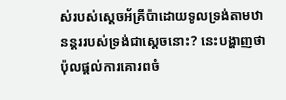ស់របស់ស្តេចអ័គ្រីប៉ាដោយទូលទ្រង់តាមឋានន្តររបស់ទ្រង់ជាស្តេចនោះ? នេះបង្ហាញថាប៉ុលផ្ដល់ការគោរពចំ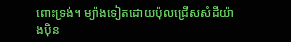ពោះទ្រង់។ ម្យ៉ាងទៀតដោយប៉ុលជ្រើសសំដីយ៉ាងប៉ិន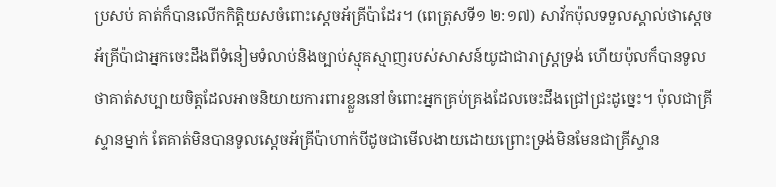ប្រសប់ គាត់ក៏បានលើកកិត្ដិយសចំពោះស្តេចអ័គ្រីប៉ាដែរ។ (ពេត្រុសទី១ ២:១៧) សាវ័កប៉ុលទទួលស្គាល់ថាស្តេចអ័គ្រីប៉ាជាអ្នកចេះដឹងពីទំនៀមទំលាប់និងច្បាប់ស្មុគស្មាញរបស់សាសន៍យូដាជារាស្ត្រទ្រង់ ហើយប៉ុលក៏បានទូលថាគាត់សប្បាយចិត្តដែលអាចនិយាយការពារខ្លួននៅចំពោះអ្នកគ្រប់គ្រងដែលចេះដឹងជ្រៅជ្រះដូច្នេះ។ ប៉ុលជាគ្រីស្ទានម្នាក់ តែគាត់មិនបានទូលស្តេចអ័គ្រីប៉ាហាក់បីដូចជាមើលងាយដោយព្រោះទ្រង់មិនមែនជាគ្រីស្ទាន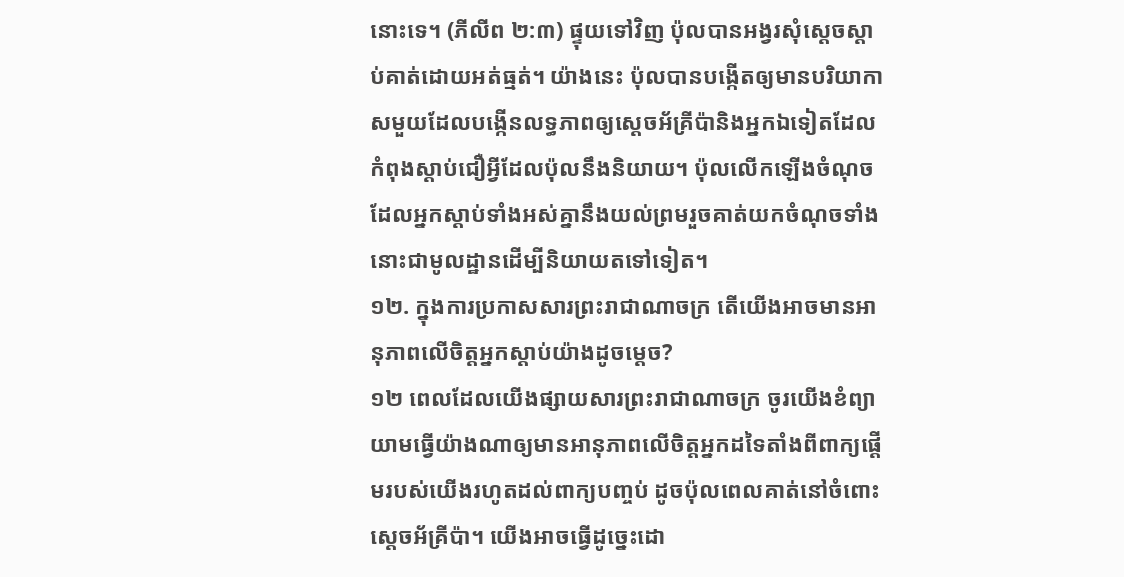នោះទេ។ (ភីលីព ២:៣) ផ្ទុយទៅវិញ ប៉ុលបានអង្វរសុំស្តេចស្ដាប់គាត់ដោយអត់ធ្មត់។ យ៉ាងនេះ ប៉ុលបានបង្កើតឲ្យមានបរិយាកាសមួយដែលបង្កើនលទ្ធភាពឲ្យស្តេចអ័គ្រីប៉ានិងអ្នកឯទៀតដែលកំពុងស្ដាប់ជឿអ្វីដែលប៉ុលនឹងនិយាយ។ ប៉ុលលើកឡើងចំណុចដែលអ្នកស្ដាប់ទាំងអស់គ្នានឹងយល់ព្រមរួចគាត់យកចំណុចទាំងនោះជាមូលដ្ឋានដើម្បីនិយាយតទៅទៀត។
១២. ក្នុងការប្រកាសសារព្រះរាជាណាចក្រ តើយើងអាចមានអានុភាពលើចិត្តអ្នកស្ដាប់យ៉ាងដូចម្ដេច?
១២ ពេលដែលយើងផ្សាយសារព្រះរាជាណាចក្រ ចូរយើងខំព្យាយាមធ្វើយ៉ាងណាឲ្យមានអានុភាពលើចិត្តអ្នកដទៃតាំងពីពាក្យផ្ដើមរបស់យើងរហូតដល់ពាក្យបញ្ចប់ ដូចប៉ុលពេលគាត់នៅចំពោះស្តេចអ័គ្រីប៉ា។ យើងអាចធ្វើដូច្នេះដោ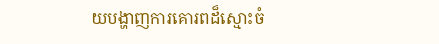យបង្ហាញការគោរពដ៏ស្មោះចំ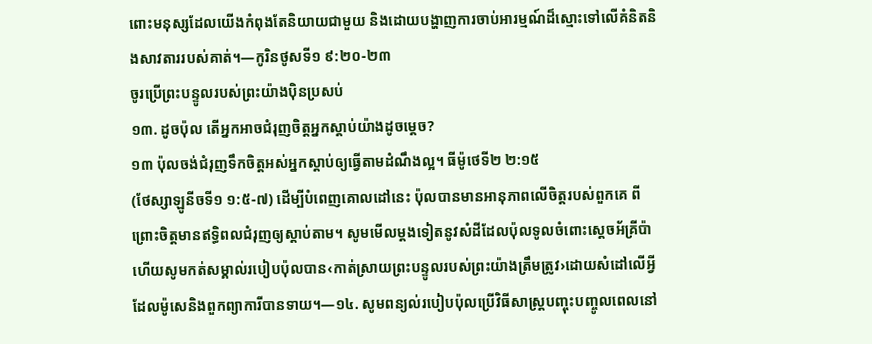ពោះមនុស្សដែលយើងកំពុងតែនិយាយជាមួយ និងដោយបង្ហាញការចាប់អារម្មណ៍ដ៏ស្មោះទៅលើគំនិតនិងសាវតាររបស់គាត់។—កូរិនថូសទី១ ៩:២០-២៣
ចូរប្រើព្រះបន្ទូលរបស់ព្រះយ៉ាងប៉ិនប្រសប់
១៣. ដូចប៉ុល តើអ្នកអាចជំរុញចិត្តអ្នកស្ដាប់យ៉ាងដូចម្ដេច?
១៣ ប៉ុលចង់ជំរុញទឹកចិត្តអស់អ្នកស្ដាប់ឲ្យធ្វើតាមដំណឹងល្អ។ ធីម៉ូថេទី២ ២:១៥
(ថែស្សាឡូនីចទី១ ១:៥-៧) ដើម្បីបំពេញគោលដៅនេះ ប៉ុលបានមានអានុភាពលើចិត្តរបស់ពួកគេ ពីព្រោះចិត្តមានឥទ្ធិពលជំរុញឲ្យស្ដាប់តាម។ សូមមើលម្ដងទៀតនូវសំដីដែលប៉ុលទូលចំពោះស្តេចអ័គ្រីប៉ា ហើយសូមកត់សម្គាល់របៀបប៉ុលបាន‹កាត់ស្រាយព្រះបន្ទូលរបស់ព្រះយ៉ាងត្រឹមត្រូវ›ដោយសំដៅលើអ្វីដែលម៉ូសេនិងពួកព្យាការីបានទាយ។—១៤. សូមពន្យល់របៀបប៉ុលប្រើវិធីសាស្ត្របញ្ចុះបញ្ចូលពេលនៅ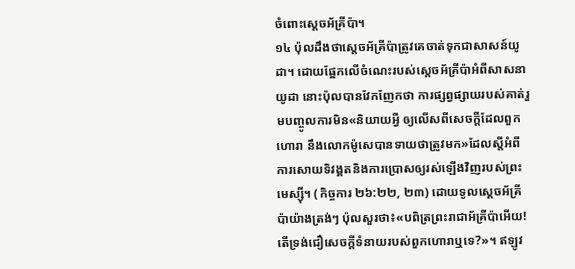ចំពោះស្តេចអ័គ្រីប៉ា។
១៤ ប៉ុលដឹងថាស្តេចអ័គ្រីប៉ាត្រូវគេចាត់ទុកជាសាសន៍យូដា។ ដោយផ្អែកលើចំណេះរបស់ស្តេចអ័គ្រីប៉ាអំពីសាសនាយូដា នោះប៉ុលបានវែកញែកថា ការផ្សព្វផ្សាយរបស់គាត់រួមបញ្ចូលការមិន«និយាយអ្វី ឲ្យលើសពីសេចក្ដីដែលពួកហោរា នឹងលោកម៉ូសេបានទាយថាត្រូវមក»ដែលស្តីអំពីការសោយទិវង្គតនិងការប្រោសឲ្យរស់ឡើងវិញរបស់ព្រះមេស្ស៊ី។ (កិច្ចការ ២៦:២២, ២៣) ដោយទូលស្តេចអ័គ្រីប៉ាយ៉ាងត្រង់ៗ ប៉ុលសួរថា៖«បពិត្រព្រះរាជាអ័គ្រីប៉ាអើយ! តើទ្រង់ជឿសេចក្ដីទំនាយរបស់ពួកហោរាឬទេ?»។ ឥឡូវ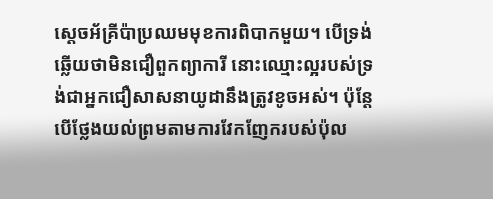ស្តេចអ័គ្រីប៉ាប្រឈមមុខការពិបាកមួយ។ បើទ្រង់ឆ្លើយថាមិនជឿពួកព្យាការី នោះឈ្មោះល្អរបស់ទ្រង់ជាអ្នកជឿសាសនាយូដានឹងត្រូវខូចអស់។ ប៉ុន្តែ បើថ្លែងយល់ព្រមតាមការវែកញែករបស់ប៉ុល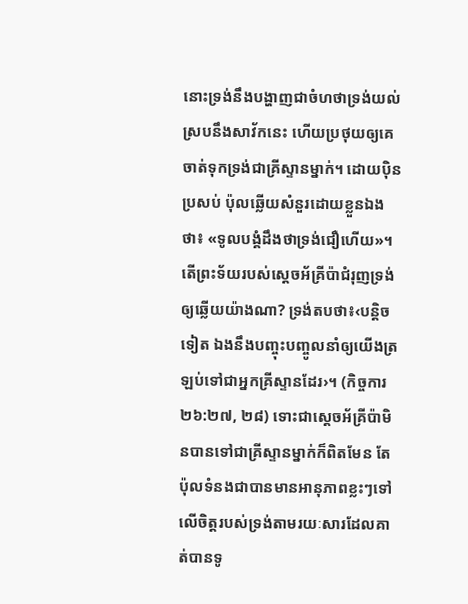នោះទ្រង់នឹងបង្ហាញជាចំហថាទ្រង់យល់ស្របនឹងសាវ័កនេះ ហើយប្រថុយឲ្យគេចាត់ទុកទ្រង់ជាគ្រីស្ទានម្នាក់។ ដោយប៉ិនប្រសប់ ប៉ុលឆ្លើយសំនួរដោយខ្លួនឯងថា៖ «ទូលបង្គំដឹងថាទ្រង់ជឿហើយ»។ តើព្រះទ័យរបស់ស្តេចអ័គ្រីប៉ាជំរុញទ្រង់ឲ្យឆ្លើយយ៉ាងណា? ទ្រង់តបថា៖‹បន្ដិចទៀត ឯងនឹងបញ្ចុះបញ្ចូលនាំឲ្យយើងត្រឡប់ទៅជាអ្នកគ្រីស្ទានដែរ›។ (កិច្ចការ ២៦:២៧, ២៨) ទោះជាស្តេចអ័គ្រីប៉ាមិនបានទៅជាគ្រីស្ទានម្នាក់ក៏ពិតមែន តែប៉ុលទំនងជាបានមានអានុភាពខ្លះៗទៅលើចិត្តរបស់ទ្រង់តាមរយៈសារដែលគាត់បានទូ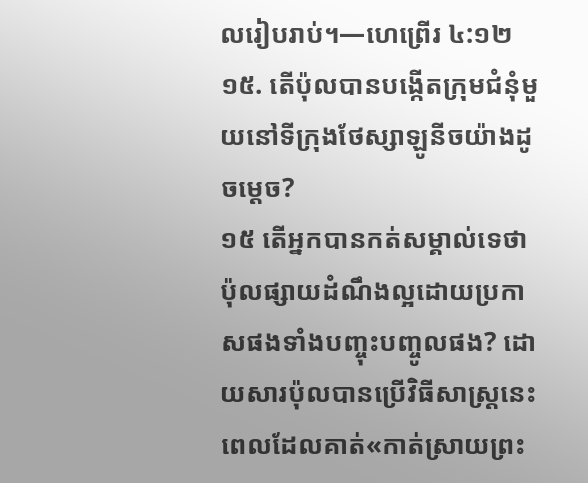លរៀបរាប់។—ហេព្រើរ ៤:១២
១៥. តើប៉ុលបានបង្កើតក្រុមជំនុំមួយនៅទីក្រុងថែស្សាឡូនីចយ៉ាងដូចម្ដេច?
១៥ តើអ្នកបានកត់សម្គាល់ទេថា ប៉ុលផ្សាយដំណឹងល្អដោយប្រកាសផងទាំងបញ្ចុះបញ្ចូលផង? ដោយសារប៉ុលបានប្រើវិធីសាស្ត្រនេះពេលដែលគាត់«កាត់ស្រាយព្រះ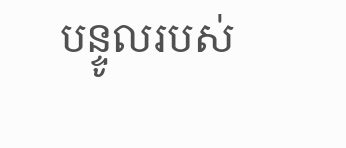បន្ទូលរបស់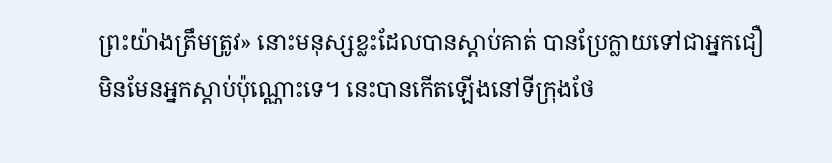ព្រះយ៉ាងត្រឹមត្រូវ» នោះមនុស្សខ្លះដែលបានស្ដាប់គាត់ បានប្រែក្លាយទៅជាអ្នកជឿ មិនមែនអ្នកស្ដាប់ប៉ុណ្ណោះទេ។ នេះបានកើតឡើងនៅទីក្រុងថែ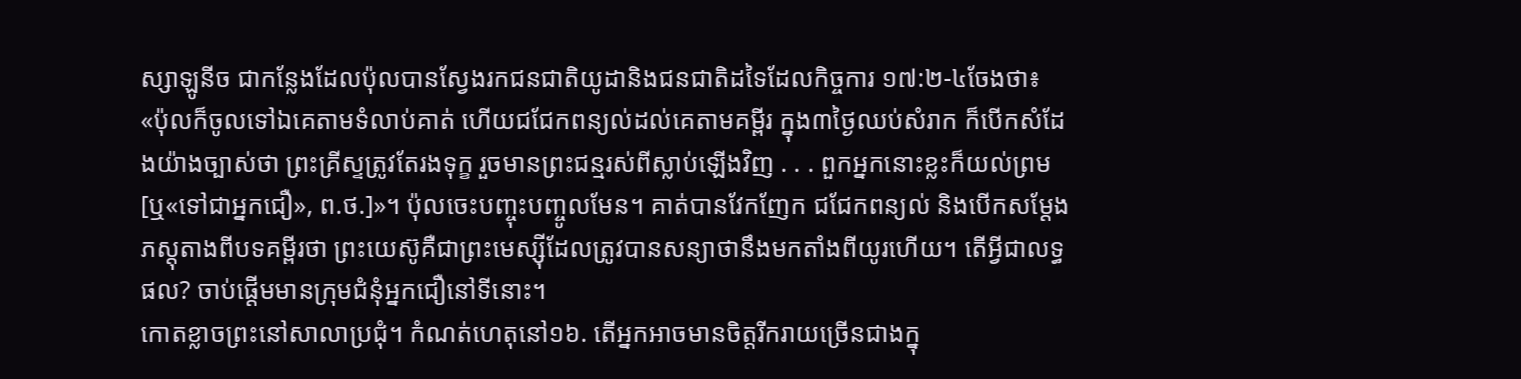ស្សាឡូនីច ជាកន្លែងដែលប៉ុលបានស្វែងរកជនជាតិយូដានិងជនជាតិដទៃដែលកិច្ចការ ១៧:២-៤ចែងថា៖ «ប៉ុលក៏ចូលទៅឯគេតាមទំលាប់គាត់ ហើយជជែកពន្យល់ដល់គេតាមគម្ពីរ ក្នុង៣ថ្ងៃឈប់សំរាក ក៏បើកសំដែងយ៉ាងច្បាស់ថា ព្រះគ្រីស្ទត្រូវតែរងទុក្ខ រួចមានព្រះជន្មរស់ពីស្លាប់ឡើងវិញ . . . ពួកអ្នកនោះខ្លះក៏យល់ព្រម[ឬ«ទៅជាអ្នកជឿ», ព.ថ.]»។ ប៉ុលចេះបញ្ចុះបញ្ចូលមែន។ គាត់បានវែកញែក ជជែកពន្យល់ និងបើកសម្ដែងភស្តុតាងពីបទគម្ពីរថា ព្រះយេស៊ូគឺជាព្រះមេស្ស៊ីដែលត្រូវបានសន្យាថានឹងមកតាំងពីយូរហើយ។ តើអ្វីជាលទ្ធផល? ចាប់ផ្ដើមមានក្រុមជំនុំអ្នកជឿនៅទីនោះ។
កោតខ្លាចព្រះនៅសាលាប្រជុំ។ កំណត់ហេតុនៅ១៦. តើអ្នកអាចមានចិត្តរីករាយច្រើនជាងក្នុ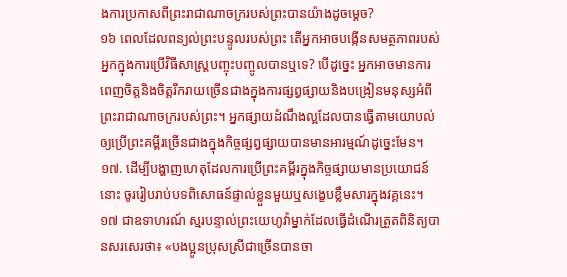ងការប្រកាសពីព្រះរាជាណាចក្ររបស់ព្រះបានយ៉ាងដូចម្ដេច?
១៦ ពេលដែលពន្យល់ព្រះបន្ទូលរបស់ព្រះ តើអ្នកអាចបង្កើនសមត្ថភាពរបស់អ្នកក្នុងការប្រើវិធីសាស្ត្របញ្ចុះបញ្ចូលបានឬទេ? បើដូច្នេះ អ្នកអាចមានការពេញចិត្តនិងចិត្តរីករាយច្រើនជាងក្នុងការផ្សព្វផ្សាយនិងបង្រៀនមនុស្សអំពីព្រះរាជាណាចក្ររបស់ព្រះ។ អ្នកផ្សាយដំណឹងល្អដែលបានធ្វើតាមយោបល់ឲ្យប្រើព្រះគម្ពីរច្រើនជាងក្នុងកិច្ចផ្សព្វផ្សាយបានមានអារម្មណ៍ដូច្នេះមែន។
១៧. ដើម្បីបង្ហាញហេតុដែលការប្រើព្រះគម្ពីរក្នុងកិច្ចផ្សាយមានប្រយោជន៍នោះ ចូររៀបរាប់បទពិសោធន៍ផ្ទាល់ខ្លួនមួយឬសង្ខេបខ្លឹមសារក្នុងវគ្គនេះ។
១៧ ជាឧទាហរណ៍ ស្មរបន្ទាល់ព្រះយេហូវ៉ាម្នាក់ដែលធ្វើដំណើរត្រួតពិនិត្យបានសរសេរថា៖ «បងប្អូនប្រុសស្រីជាច្រើនបានចា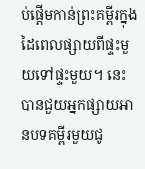ប់ផ្ដើមកាន់ព្រះគម្ពីរក្នុងដៃពេលផ្សាយពីផ្ទះមួយទៅផ្ទះមួយ។ នេះបានជួយអ្នកផ្សាយអានបទគម្ពីរមួយជូ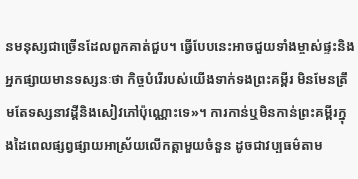នមនុស្សជាច្រើនដែលពួកគាត់ជួប។ ធ្វើបែបនេះអាចជួយទាំងម្ចាស់ផ្ទះនិងអ្នកផ្សាយមានទស្សនៈថា កិច្ចបំរើរបស់យើងទាក់ទងព្រះគម្ពីរ មិនមែនត្រឹមតែទស្សនាវដ្ដីនិងសៀវភៅប៉ុណ្ណោះទេ»។ ការកាន់ឬមិនកាន់ព្រះគម្ពីរក្នុងដៃពេលផ្សព្វផ្សាយអាស្រ័យលើកត្ដាមួយចំនួន ដូចជាវប្បធម៌តាម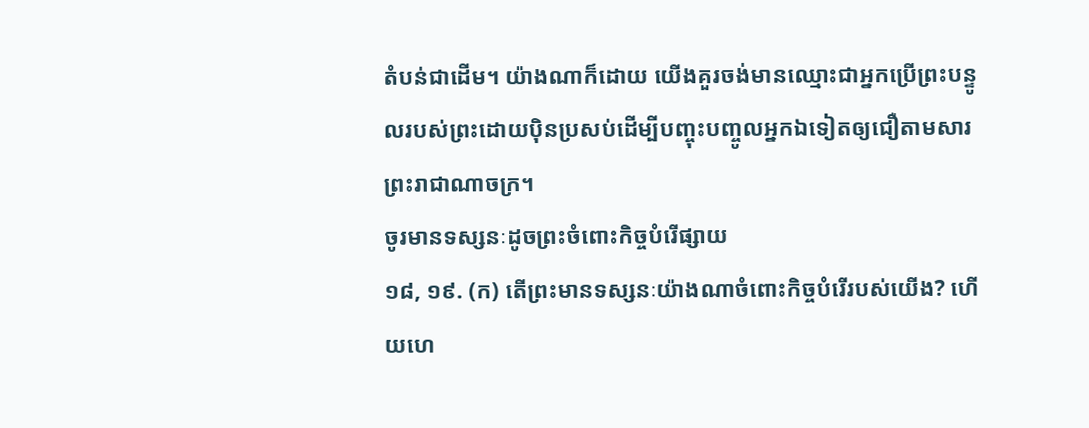តំបន់ជាដើម។ យ៉ាងណាក៏ដោយ យើងគួរចង់មានឈ្មោះជាអ្នកប្រើព្រះបន្ទូលរបស់ព្រះដោយប៉ិនប្រសប់ដើម្បីបញ្ចុះបញ្ចូលអ្នកឯទៀតឲ្យជឿតាមសារព្រះរាជាណាចក្រ។
ចូរមានទស្សនៈដូចព្រះចំពោះកិច្ចបំរើផ្សាយ
១៨, ១៩. (ក) តើព្រះមានទស្សនៈយ៉ាងណាចំពោះកិច្ចបំរើរបស់យើង? ហើយហេ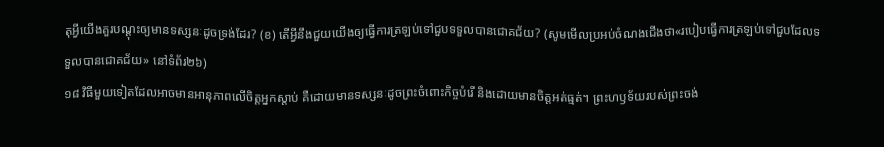តុអ្វីយើងគួរបណ្ដុះឲ្យមានទស្សនៈដូចទ្រង់ដែរ? (ខ) តើអ្វីនឹងជួយយើងឲ្យធ្វើការត្រឡប់ទៅជួបទទួលបានជោគជ័យ? (សូមមើលប្រអប់ចំណងជើងថា«របៀបធ្វើការត្រឡប់ទៅជួបដែលទទួលបានជោគជ័យ» នៅទំព័រ២៦)
១៨ វិធីមួយទៀតដែលអាចមានអានុភាពលើចិត្តអ្នកស្ដាប់ គឺដោយមានទស្សនៈដូចព្រះចំពោះកិច្ចបំរើ និងដោយមានចិត្តអត់ធ្មត់។ ព្រះហឫទ័យរបស់ព្រះចង់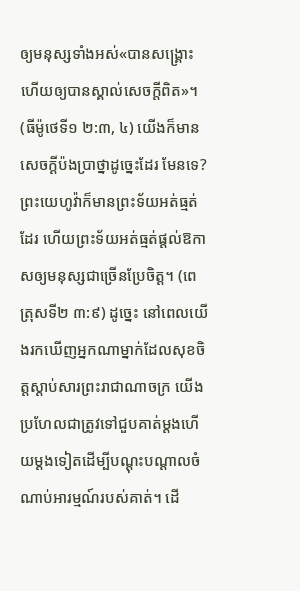ឲ្យមនុស្សទាំងអស់«បានសង្គ្រោះ ហើយឲ្យបានស្គាល់សេចក្ដីពិត»។ (ធីម៉ូថេទី១ ២:៣, ៤) យើងក៏មានសេចក្ដីប៉ងប្រាថ្នាដូច្នេះដែរ មែនទេ? ព្រះយេហូវ៉ាក៏មានព្រះទ័យអត់ធ្មត់ដែរ ហើយព្រះទ័យអត់ធ្មត់ផ្ដល់ឱកាសឲ្យមនុស្សជាច្រើនប្រែចិត្ត។ (ពេត្រុសទី២ ៣:៩) ដូច្នេះ នៅពេលយើងរកឃើញអ្នកណាម្នាក់ដែលសុខចិត្តស្ដាប់សារព្រះរាជាណាចក្រ យើងប្រហែលជាត្រូវទៅជួបគាត់ម្ដងហើយម្ដងទៀតដើម្បីបណ្ដុះបណ្ដាលចំណាប់អារម្មណ៍របស់គាត់។ ដើ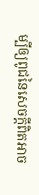ម្បីឲ្យពូជនៃសេចក្ដីពិតអាច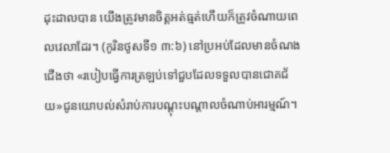ដុះដាលបាន យើងត្រូវមានចិត្តអត់ធ្មត់ហើយក៏ត្រូវចំណាយពេលវេលាដែរ។ (កូរិនថូសទី១ ៣:៦) នៅប្រអប់ដែលមានចំណងជើងថា «របៀបធ្វើការត្រឡប់ទៅជួបដែលទទួលបានជោគជ័យ»ជូនយោបល់សំរាប់ការបណ្ដុះបណ្ដាលចំណាប់អារម្មណ៍។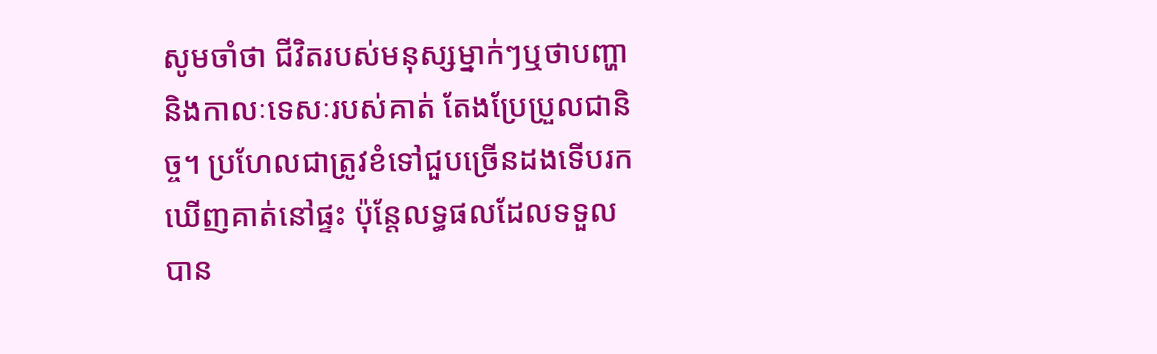សូមចាំថា ជីវិតរបស់មនុស្សម្នាក់ៗឬថាបញ្ហានិងកាលៈទេសៈរបស់គាត់ តែងប្រែប្រួលជានិច្ច។ ប្រហែលជាត្រូវខំទៅជួបច្រើនដងទើបរកឃើញគាត់នៅផ្ទះ ប៉ុន្តែលទ្ធផលដែលទទួលបាន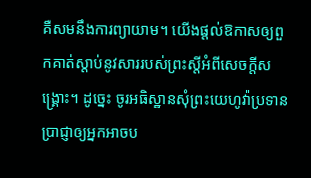គឺសមនឹងការព្យាយាម។ យើងផ្ដល់ឱកាសឲ្យពួកគាត់ស្ដាប់នូវសាររបស់ព្រះស្តីអំពីសេចក្ដីសង្គ្រោះ។ ដូច្នេះ ចូរអធិស្ឋានសុំព្រះយេហូវ៉ាប្រទានប្រាជ្ញាឲ្យអ្នកអាចប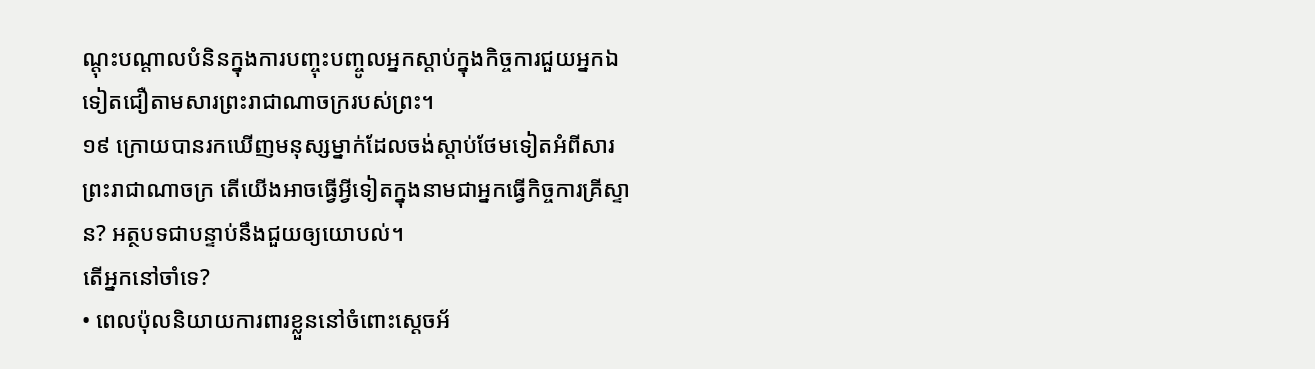ណ្ដុះបណ្ដាលបំនិនក្នុងការបញ្ចុះបញ្ចូលអ្នកស្ដាប់ក្នុងកិច្ចការជួយអ្នកឯទៀតជឿតាមសារព្រះរាជាណាចក្ររបស់ព្រះ។
១៩ ក្រោយបានរកឃើញមនុស្សម្នាក់ដែលចង់ស្ដាប់ថែមទៀតអំពីសារព្រះរាជាណាចក្រ តើយើងអាចធ្វើអ្វីទៀតក្នុងនាមជាអ្នកធ្វើកិច្ចការគ្រីស្ទាន? អត្ថបទជាបន្ទាប់នឹងជួយឲ្យយោបល់។
តើអ្នកនៅចាំទេ?
• ពេលប៉ុលនិយាយការពារខ្លួននៅចំពោះស្តេចអ័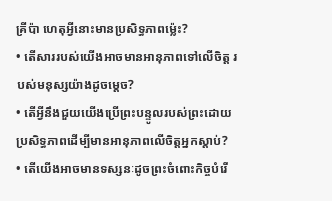គ្រីប៉ា ហេតុអ្វីនោះមានប្រសិទ្ធភាពម្ល៉េះ?
• តើសាររបស់យើងអាចមានអានុភាពទៅលើចិត្ត របស់មនុស្សយ៉ាងដូចម្ដេច?
• តើអ្វីនឹងជួយយើងប្រើព្រះបន្ទូលរបស់ព្រះដោយប្រសិទ្ធភាពដើម្បីមានអានុភាពលើចិត្តអ្នកស្ដាប់?
• តើយើងអាចមានទស្សនៈដូចព្រះចំពោះកិច្ចបំរើ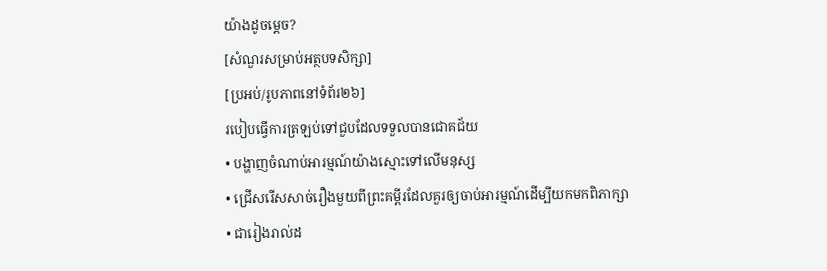យ៉ាងដូចម្ដេច?
[សំណួរសម្រាប់អត្ថបទសិក្សា]
[ប្រអប់/រូបភាពនៅទំព័រ២៦]
របៀបធ្វើការត្រឡប់ទៅជួបដែលទទួលបានជោគជ័យ
• បង្ហាញចំណាប់អារម្មណ៍យ៉ាងស្មោះទៅលើមនុស្ស
• ជ្រើសរើសសាច់រឿងមួយពីព្រះគម្ពីរដែលគួរឲ្យចាប់អារម្មណ៍ដើម្បីយកមកពិភាក្សា
• ជារៀងរាល់ដ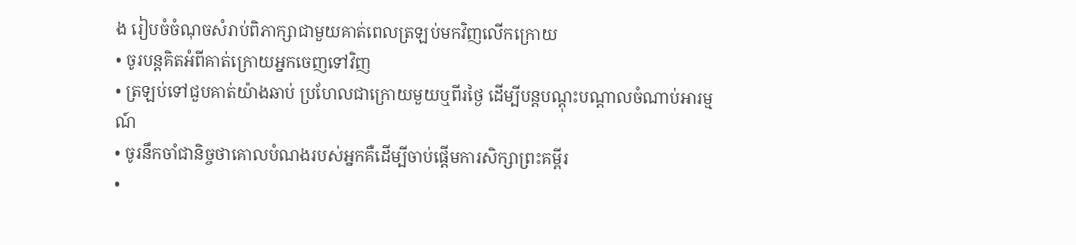ង រៀបចំចំណុចសំរាប់ពិភាក្សាជាមួយគាត់ពេលត្រឡប់មកវិញលើកក្រោយ
• ចូរបន្តគិតអំពីគាត់ក្រោយអ្នកចេញទៅវិញ
• ត្រឡប់ទៅជួបគាត់យ៉ាងឆាប់ ប្រហែលជាក្រោយមួយឬពីរថ្ងៃ ដើម្បីបន្តបណ្ដុះបណ្ដាលចំណាប់អារម្មណ៍
• ចូរនឹកចាំជានិច្ចថាគោលបំណងរបស់អ្នកគឺដើម្បីចាប់ផ្ដើមការសិក្សាព្រះគម្ពីរ
•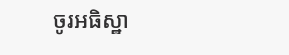ចូរអធិស្ឋា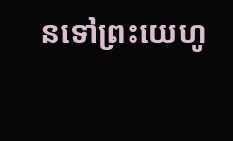នទៅព្រះយេហូ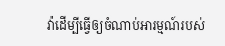វ៉ាដើម្បីធ្វើឲ្យចំណាប់អារម្មណ៍របស់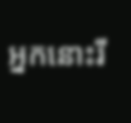អ្នកនោះរី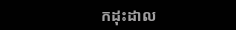កដុះដាល